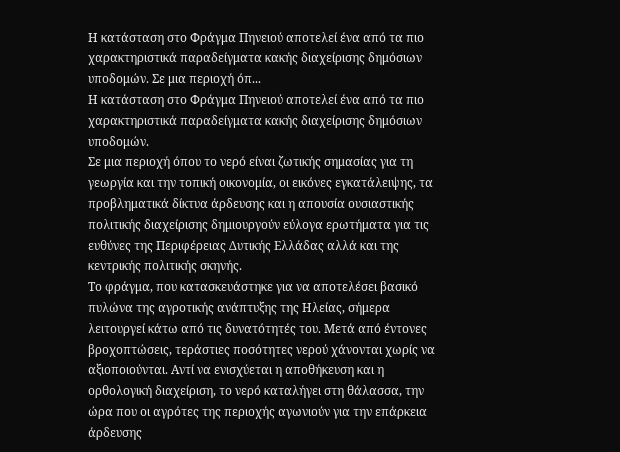Η κατάσταση στο Φράγμα Πηνειού αποτελεί ένα από τα πιο χαρακτηριστικά παραδείγματα κακής διαχείρισης δημόσιων υποδομών. Σε μια περιοχή όπ...
Η κατάσταση στο Φράγμα Πηνειού αποτελεί ένα από τα πιο χαρακτηριστικά παραδείγματα κακής διαχείρισης δημόσιων υποδομών.
Σε μια περιοχή όπου το νερό είναι ζωτικής σημασίας για τη γεωργία και την τοπική οικονομία, οι εικόνες εγκατάλειψης, τα προβληματικά δίκτυα άρδευσης και η απουσία ουσιαστικής πολιτικής διαχείρισης δημιουργούν εύλογα ερωτήματα για τις ευθύνες της Περιφέρειας Δυτικής Ελλάδας αλλά και της κεντρικής πολιτικής σκηνής.
Το φράγμα, που κατασκευάστηκε για να αποτελέσει βασικό πυλώνα της αγροτικής ανάπτυξης της Ηλείας, σήμερα λειτουργεί κάτω από τις δυνατότητές του. Μετά από έντονες βροχοπτώσεις, τεράστιες ποσότητες νερού χάνονται χωρίς να αξιοποιούνται. Αντί να ενισχύεται η αποθήκευση και η ορθολογική διαχείριση, το νερό καταλήγει στη θάλασσα, την ώρα που οι αγρότες της περιοχής αγωνιούν για την επάρκεια άρδευσης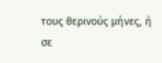τους θερινούς μήνες, ή σε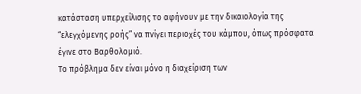κατάσταση υπερχείλισης το αφήνουν με την δικαιολογία της “ελεγχόμενης ροής” να πνίγει περιοχές του κάμπου, όπως πρόσφατα έγινε στο Βαρθολομιό.
Το πρόβλημα δεν είναι μόνο η διαχείριση των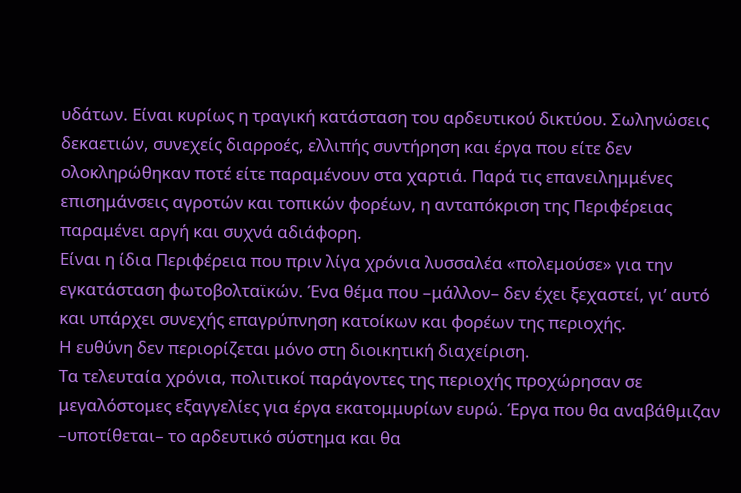υδάτων. Είναι κυρίως η τραγική κατάσταση του αρδευτικού δικτύου. Σωληνώσεις δεκαετιών, συνεχείς διαρροές, ελλιπής συντήρηση και έργα που είτε δεν ολοκληρώθηκαν ποτέ είτε παραμένουν στα χαρτιά. Παρά τις επανειλημμένες επισημάνσεις αγροτών και τοπικών φορέων, η ανταπόκριση της Περιφέρειας παραμένει αργή και συχνά αδιάφορη.
Είναι η ίδια Περιφέρεια που πριν λίγα χρόνια λυσσαλέα «πολεμούσε» για την εγκατάσταση φωτοβολταϊκών. Ένα θέμα που –μάλλον– δεν έχει ξεχαστεί, γι’ αυτό και υπάρχει συνεχής επαγρύπνηση κατοίκων και φορέων της περιοχής.
Η ευθύνη δεν περιορίζεται μόνο στη διοικητική διαχείριση.
Τα τελευταία χρόνια, πολιτικοί παράγοντες της περιοχής προχώρησαν σε μεγαλόστομες εξαγγελίες για έργα εκατομμυρίων ευρώ. Έργα που θα αναβάθμιζαν –υποτίθεται– το αρδευτικό σύστημα και θα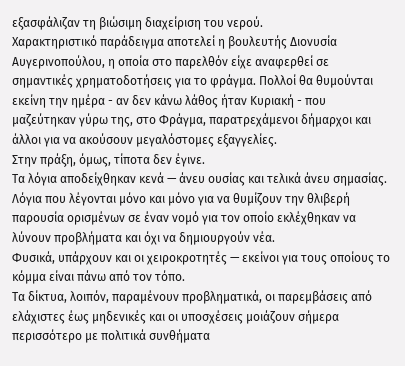εξασφάλιζαν τη βιώσιμη διαχείριση του νερού.
Χαρακτηριστικό παράδειγμα αποτελεί η βουλευτής Διονυσία Αυγερινοπούλου, η οποία στο παρελθόν είχε αναφερθεί σε σημαντικές χρηματοδοτήσεις για το φράγμα. Πολλοί θα θυμούνται εκείνη την ημέρα - αν δεν κάνω λάθος ήταν Κυριακή - που μαζεύτηκαν γύρω της, στο Φράγμα, παρατρεχάμενοι δήμαρχοι και άλλοι για να ακούσουν μεγαλόστομες εξαγγελίες.
Στην πράξη, όμως, τίποτα δεν έγινε.
Τα λόγια αποδείχθηκαν κενά — άνευ ουσίας και τελικά άνευ σημασίας.
Λόγια που λέγονται μόνο και μόνο για να θυμίζουν την θλιβερή παρουσία ορισμένων σε έναν νομό για τον οποίο εκλέχθηκαν να λύνουν προβλήματα και όχι να δημιουργούν νέα.
Φυσικά, υπάρχουν και οι χειροκροτητές — εκείνοι για τους οποίους το κόμμα είναι πάνω από τον τόπο.
Τα δίκτυα, λοιπόν, παραμένουν προβληματικά, οι παρεμβάσεις από ελάχιστες έως μηδενικές και οι υποσχέσεις μοιάζουν σήμερα περισσότερο με πολιτικά συνθήματα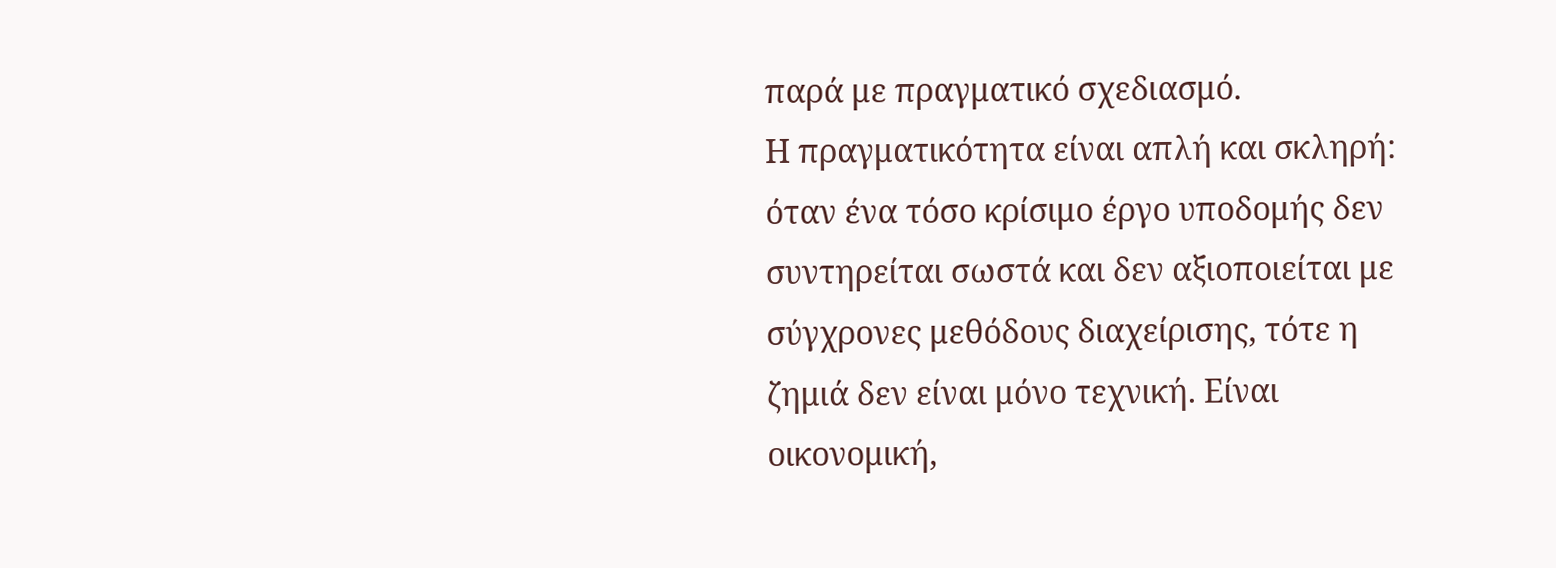παρά με πραγματικό σχεδιασμό.
Η πραγματικότητα είναι απλή και σκληρή: όταν ένα τόσο κρίσιμο έργο υποδομής δεν συντηρείται σωστά και δεν αξιοποιείται με σύγχρονες μεθόδους διαχείρισης, τότε η ζημιά δεν είναι μόνο τεχνική. Είναι οικονομική,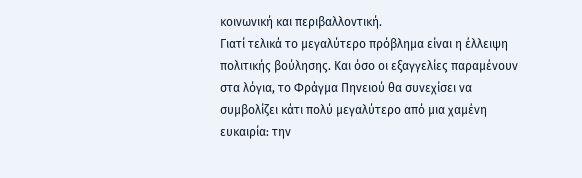κοινωνική και περιβαλλοντική.
Γιατί τελικά το μεγαλύτερο πρόβλημα είναι η έλλειψη πολιτικής βούλησης. Και όσο οι εξαγγελίες παραμένουν στα λόγια, το Φράγμα Πηνειού θα συνεχίσει να συμβολίζει κάτι πολύ μεγαλύτερο από μια χαμένη ευκαιρία: την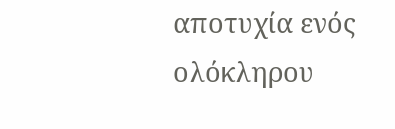αποτυχία ενός ολόκληρου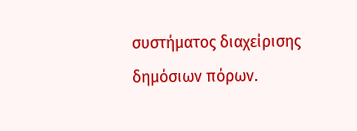συστήματος διαχείρισης δημόσιων πόρων.